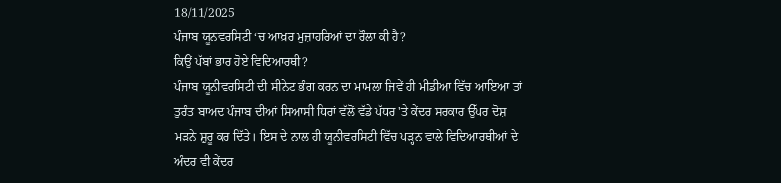18/11/2025
ਪੰਜਾਬ ਯੂਨਵਰਸਿਟੀ ‘ਚ ਆਖ਼ਰ ਮੁਜ਼ਾਹਰਿਆਂ ਦਾ ਰੌਲਾ ਕੀ ਹੈ?
ਕਿਉਂ ਪੱਬਾਂ ਭਾਰ ਹੋਏ ਵਿਦਿਆਰਥੀ?
ਪੰਜਾਬ ਯੂਨੀਵਰਸਿਟੀ ਦੀ ਸੀਨੇਟ ਭੰਗ ਕਰਨ ਦਾ ਮਾਮਲਾ ਜਿਵੇਂ ਹੀ ਮੀਡੀਆ ਵਿੱਚ ਆਇਆ ਤਾਂ ਤੁਰੰਤ ਬਾਅਦ ਪੰਜਾਬ ਦੀਆਂ ਸਿਆਸੀ ਧਿਰਾਂ ਵੱਲੋਂ ਵੱਡੇ ਪੱਧਰ 'ਤੇ ਕੇਂਦਰ ਸਰਕਾਰ ਉੱਪਰ ਦੋਸ਼ ਮੜਨੇ ਸ਼ੁਰੂ ਕਰ ਦਿੱਤੇ। ਇਸ ਦੇ ਨਾਲ ਹੀ ਯੂਨੀਵਰਸਿਟੀ ਵਿੱਚ ਪੜ੍ਹਨ ਵਾਲੇ ਵਿਦਿਆਰਥੀਆਂ ਦੇ ਅੰਦਰ ਵੀ ਕੇਂਦਰ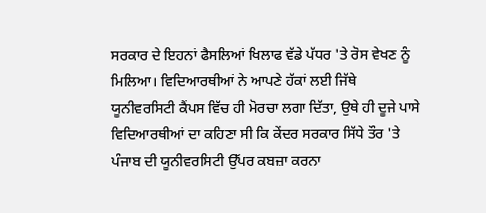ਸਰਕਾਰ ਦੇ ਇਹਨਾਂ ਫੈਸਲਿਆਂ ਖਿਲਾਫ ਵੱਡੇ ਪੱਧਰ 'ਤੇ ਰੋਸ ਵੇਖਣ ਨੂੰ ਮਿਲਿਆ। ਵਿਦਿਆਰਥੀਆਂ ਨੇ ਆਪਣੇ ਹੱਕਾਂ ਲਈ ਜਿੱਥੇ ਯੂਨੀਵਰਸਿਟੀ ਕੈਂਪਸ ਵਿੱਚ ਹੀ ਮੋਰਚਾ ਲਗਾ ਦਿੱਤਾ, ਉਥੇ ਹੀ ਦੂਜੇ ਪਾਸੇ ਵਿਦਿਆਰਥੀਆਂ ਦਾ ਕਹਿਣਾ ਸੀ ਕਿ ਕੇਂਦਰ ਸਰਕਾਰ ਸਿੱਧੇ ਤੌਰ 'ਤੇ ਪੰਜਾਬ ਦੀ ਯੂਨੀਵਰਸਿਟੀ ਉੱਪਰ ਕਬਜ਼ਾ ਕਰਨਾ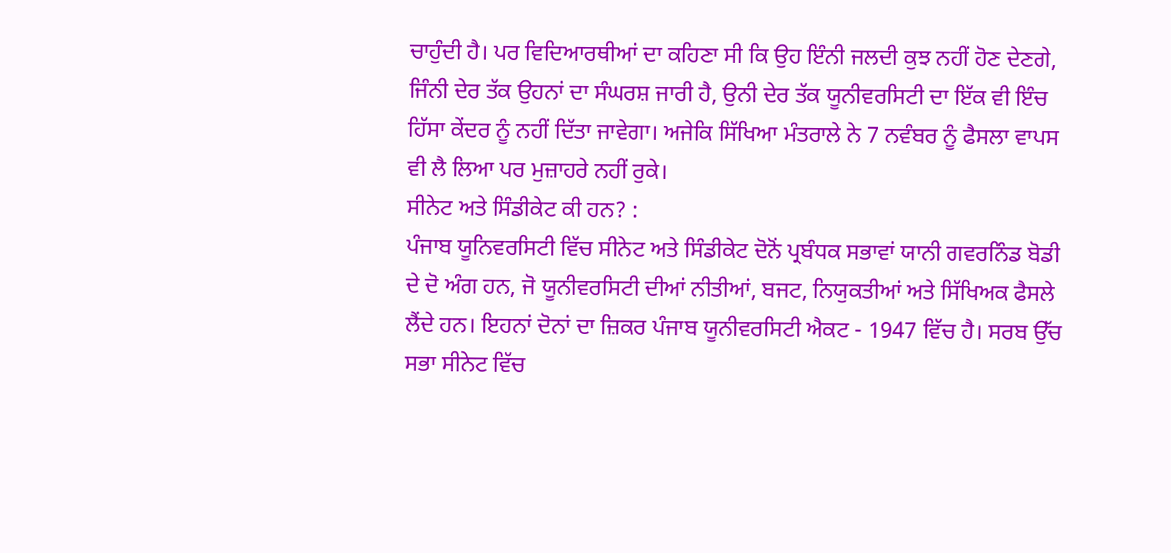ਚਾਹੁੰਦੀ ਹੈ। ਪਰ ਵਿਦਿਆਰਥੀਆਂ ਦਾ ਕਹਿਣਾ ਸੀ ਕਿ ਉਹ ਇੰਨੀ ਜਲਦੀ ਕੁਝ ਨਹੀਂ ਹੋਣ ਦੇਣਗੇ, ਜਿੰਨੀ ਦੇਰ ਤੱਕ ਉਹਨਾਂ ਦਾ ਸੰਘਰਸ਼ ਜਾਰੀ ਹੈ, ਉਨੀ ਦੇਰ ਤੱਕ ਯੂਨੀਵਰਸਿਟੀ ਦਾ ਇੱਕ ਵੀ ਇੰਚ ਹਿੱਸਾ ਕੇਂਦਰ ਨੂੰ ਨਹੀਂ ਦਿੱਤਾ ਜਾਵੇਗਾ। ਅਜੇਕਿ ਸਿੱਖਿਆ ਮੰਤਰਾਲੇ ਨੇ 7 ਨਵੰਬਰ ਨੂੰ ਫੈਸਲਾ ਵਾਪਸ ਵੀ ਲੈ ਲਿਆ ਪਰ ਮੁਜ਼ਾਹਰੇ ਨਹੀਂ ਰੁਕੇ।
ਸੀਨੇਟ ਅਤੇ ਸਿੰਡੀਕੇਟ ਕੀ ਹਨ? :
ਪੰਜਾਬ ਯੂਨਿਵਰਸਿਟੀ ਵਿੱਚ ਸੀਨੇਟ ਅਤੇ ਸਿੰਡੀਕੇਟ ਦੋਨੋਂ ਪ੍ਰਬੰਧਕ ਸਭਾਵਾਂ ਯਾਨੀ ਗਵਰਨਿੰਡ ਬੋਡੀ ਦੇ ਦੋ ਅੰਗ ਹਨ, ਜੋ ਯੂਨੀਵਰਸਿਟੀ ਦੀਆਂ ਨੀਤੀਆਂ, ਬਜਟ, ਨਿਯੁਕਤੀਆਂ ਅਤੇ ਸਿੱਖਿਅਕ ਫੈਸਲੇ ਲੈਂਦੇ ਹਨ। ਇਹਨਾਂ ਦੋਨਾਂ ਦਾ ਜ਼ਿਕਰ ਪੰਜਾਬ ਯੂਨੀਵਰਸਿਟੀ ਐਕਟ - 1947 ਵਿੱਚ ਹੈ। ਸਰਬ ਉੱਚ ਸਭਾ ਸੀਨੇਟ ਵਿੱਚ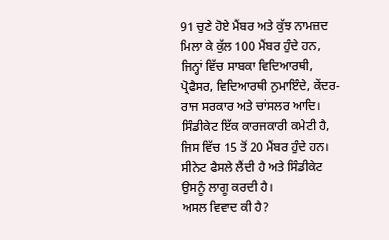91 ਚੁਣੇ ਹੋਏ ਮੈਂਬਰ ਅਤੇ ਕੁੱਝ ਨਾਮਜ਼ਦ ਮਿਲਾ ਕੇ ਕੁੱਲ 100 ਮੈਂਬਰ ਹੁੰਦੇ ਹਨ, ਜਿਨ੍ਹਾਂ ਵਿੱਚ ਸਾਬਕਾ ਵਿਦਿਆਰਥੀ, ਪ੍ਰੋਫੈਸਰ, ਵਿਦਿਆਰਥੀ ਨੁਮਾਇੰਦੇ, ਕੇਂਦਰ- ਰਾਜ ਸਰਕਾਰ ਅਤੇ ਚਾਂਸਲਰ ਆਦਿ। ਸਿੰਡੀਕੇਟ ਇੱਕ ਕਾਰਜਕਾਰੀ ਕਮੇਟੀ ਹੈ, ਜਿਸ ਵਿੱਚ 15 ਤੋਂ 20 ਮੈਂਬਰ ਹੁੰਦੇ ਹਨ। ਸੀਨੇਟ ਫੈਸਲੇ ਲੈਂਦੀ ਹੈ ਅਤੇ ਸਿੰਡੀਕੇਟ ਉਸਨੂੰ ਲਾਗੂ ਕਰਦੀ ਹੈ।
ਅਸਲ ਵਿਵਾਦ ਕੀ ਹੈ?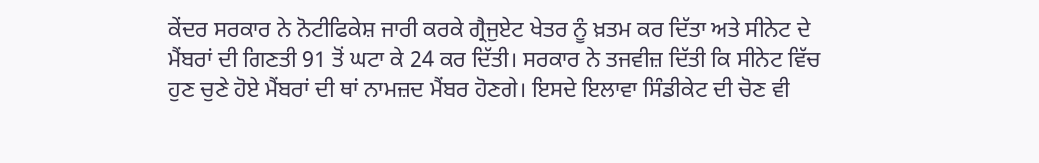ਕੇਂਦਰ ਸਰਕਾਰ ਨੇ ਨੋਟੀਫਿਕੇਸ਼ ਜਾਰੀ ਕਰਕੇ ਗ੍ਰੈਜੁਏਟ ਖੇਤਰ ਨੂੰ ਖ਼ਤਮ ਕਰ ਦਿੱਤਾ ਅਤੇ ਸੀਨੇਟ ਦੇ ਮੈਂਬਰਾਂ ਦੀ ਗਿਣਤੀ 91 ਤੋਂ ਘਟਾ ਕੇ 24 ਕਰ ਦਿੱਤੀ। ਸਰਕਾਰ ਨੇ ਤਜਵੀਜ਼ ਦਿੱਤੀ ਕਿ ਸੀਨੇਟ ਵਿੱਚ ਹੁਣ ਚੁਣੇ ਹੋਏ ਮੈਂਬਰਾਂ ਦੀ ਥਾਂ ਨਾਮਜ਼ਦ ਮੈਂਬਰ ਹੋਣਗੇ। ਇਸਦੇ ਇਲਾਵਾ ਸਿੰਡੀਕੇਟ ਦੀ ਚੋਣ ਵੀ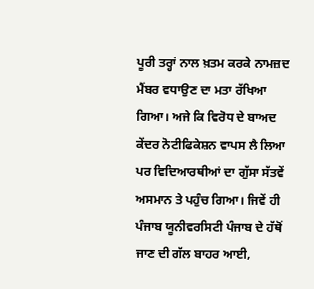ਪੂਰੀ ਤਰ੍ਹਾਂ ਨਾਲ ਖ਼ਤਮ ਕਰਕੇ ਨਾਮਜ਼ਦ ਮੈਂਬਰ ਵਧਾਉਣ ਦਾ ਮਤਾ ਰੱਖਿਆ ਗਿਆ। ਅਜੇ ਕਿ ਵਿਰੋਧ ਦੇ ਬਾਅਦ ਕੇਂਦਰ ਨੋਟੀਫਿਕੇਸ਼ਨ ਵਾਪਸ ਲੈ ਲਿਆ ਪਰ ਵਿਦਿਆਰਥੀਆਂ ਦਾ ਗੁੱਸਾ ਸੱਤਵੇਂ ਅਸਮਾਨ ਤੇ ਪਹੁੰਚ ਗਿਆ। ਜਿਵੇਂ ਹੀ ਪੰਜਾਬ ਯੂਨੀਵਰਸਿਟੀ ਪੰਜਾਬ ਦੇ ਹੱਥੋਂ ਜਾਣ ਦੀ ਗੱਲ ਬਾਹਰ ਆਈ,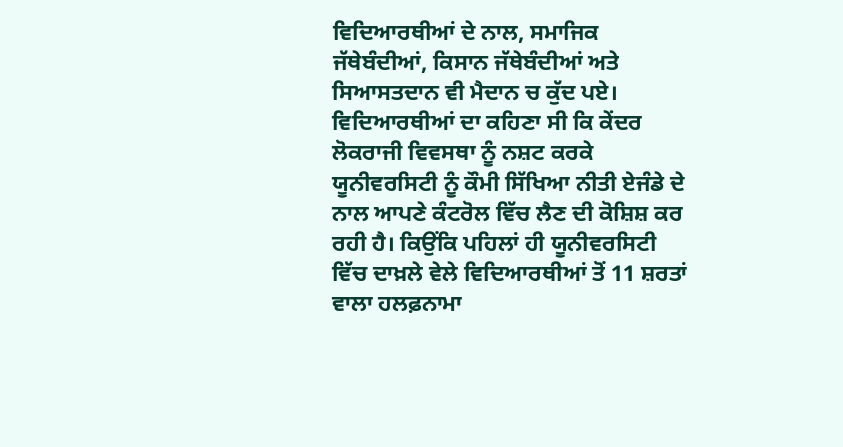ਵਿਦਿਆਰਥੀਆਂ ਦੇ ਨਾਲ, ਸਮਾਜਿਕ ਜੱਥੇਬੰਦੀਆਂ, ਕਿਸਾਨ ਜੱਥੇਬੰਦੀਆਂ ਅਤੇ ਸਿਆਸਤਦਾਨ ਵੀ ਮੈਦਾਨ ਚ ਕੁੱਦ ਪਏ। ਵਿਦਿਆਰਥੀਆਂ ਦਾ ਕਹਿਣਾ ਸੀ ਕਿ ਕੇਂਦਰ ਲੋਕਰਾਜੀ ਵਿਵਸਥਾ ਨੂੰ ਨਸ਼ਟ ਕਰਕੇ ਯੂਨੀਵਰਸਿਟੀ ਨੂੰ ਕੌਮੀ ਸਿੱਖਿਆ ਨੀਤੀ ਏਜੰਡੇ ਦੇ ਨਾਲ ਆਪਣੇ ਕੰਟਰੋਲ ਵਿੱਚ ਲੈਣ ਦੀ ਕੋਸ਼ਿਸ਼ ਕਰ ਰਹੀ ਹੈ। ਕਿਉਂਕਿ ਪਹਿਲਾਂ ਹੀ ਯੂਨੀਵਰਸਿਟੀ ਵਿੱਚ ਦਾਖ਼ਲੇ ਵੇਲੇ ਵਿਦਿਆਰਥੀਆਂ ਤੋਂ 11 ਸ਼ਰਤਾਂ ਵਾਲਾ ਹਲਫ਼ਨਾਮਾ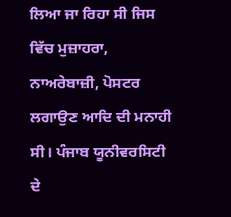ਲਿਆ ਜਾ ਰਿਹਾ ਸੀ ਜਿਸ ਵਿੱਚ ਮੁਜ਼ਾਹਰਾ, ਨਾਅਰੇਬਾਜ਼ੀ, ਪੋਸਟਰ ਲਗਾਉਣ ਆਦਿ ਦੀ ਮਨਾਹੀ ਸੀ। ਪੰਜਾਬ ਯੂਨੀਵਰਸਿਟੀ ਦੇ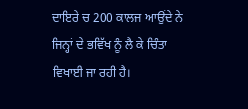ਦਾਇਰੇ ਚ 200 ਕਾਲਜ ਆਉਂਦੇ ਨੇ ਜਿਨ੍ਹਾਂ ਦੇ ਭਵਿੱਖ ਨੂੰ ਲੈ ਕੇ ਚਿੰਤਾ ਵਿਖਾਈ ਜਾ ਰਹੀ ਹੈ।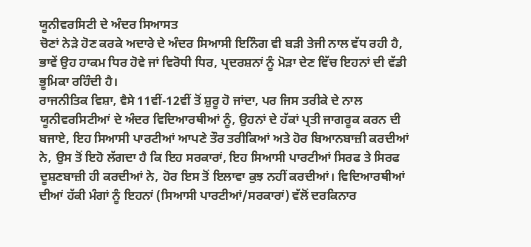ਯੂਨੀਵਰਸਿਟੀ ਦੇ ਅੰਦਰ ਸਿਆਸਤ
ਚੋਣਾਂ ਨੇੜੇ ਹੋਣ ਕਰਕੇ ਅਦਾਰੇ ਦੇ ਅੰਦਰ ਸਿਆਸੀ ਇਨਿੰਗ ਵੀ ਬੜੀ ਤੇਜੀ ਨਾਲ ਵੱਧ ਰਹੀ ਹੈ, ਭਾਵੇਂ ਉਹ ਹਾਕਮ ਧਿਰ ਹੋਵੇ ਜਾਂ ਵਿਰੋਧੀ ਧਿਰ, ਪ੍ਰਦਰਸ਼ਨਾਂ ਨੂੰ ਮੋੜਾ ਦੇਣ ਵਿੱਚ ਇਹਨਾਂ ਦੀ ਵੱਡੀ ਭੂਮਿਕਾ ਰਹਿੰਦੀ ਹੈ।
ਰਾਜਨੀਤਿਕ ਵਿਸ਼ਾ, ਵੈਸੇ 11ਵੀਂ-12ਵੀਂ ਤੋਂ ਸ਼ੁਰੂ ਹੋ ਜਾਂਦਾ, ਪਰ ਜਿਸ ਤਰੀਕੇ ਦੇ ਨਾਲ ਯੂਨੀਵਰਸਿਟੀਆਂ ਦੇ ਅੰਦਰ ਵਿਦਿਆਰਥੀਆਂ ਨੂੰ, ਉਹਨਾਂ ਦੇ ਹੱਕਾਂ ਪ੍ਰਤੀ ਜਾਗਰੂਕ ਕਰਨ ਦੀ ਬਜਾਏ, ਇਹ ਸਿਆਸੀ ਪਾਰਟੀਆਂ ਆਪਣੇ ਤੌਰ ਤਰੀਕਿਆਂ ਅਤੇ ਹੋਰ ਬਿਆਨਬਾਜ਼ੀ ਕਰਦੀਆਂ ਨੇ, ਉਸ ਤੋਂ ਇਹੋ ਲੱਗਦਾ ਹੈ ਕਿ ਇਹ ਸਰਕਾਰਾਂ, ਇਹ ਸਿਆਸੀ ਪਾਰਟੀਆਂ ਸਿਰਫ ਤੇ ਸਿਰਫ ਦੂਸ਼ਣਬਾਜ਼ੀ ਹੀ ਕਰਦੀਆਂ ਨੇ, ਹੋਰ ਇਸ ਤੋਂ ਇਲਾਵਾ ਕੁਝ ਨਹੀਂ ਕਰਦੀਆਂ। ਵਿਦਿਆਰਥੀਆਂ ਦੀਆਂ ਹੱਕੀ ਮੰਗਾਂ ਨੂੰ ਇਹਨਾਂ (ਸਿਆਸੀ ਪਾਰਟੀਆਂ/ਸਰਕਾਰਾਂ) ਵੱਲੋਂ ਦਰਕਿਨਾਰ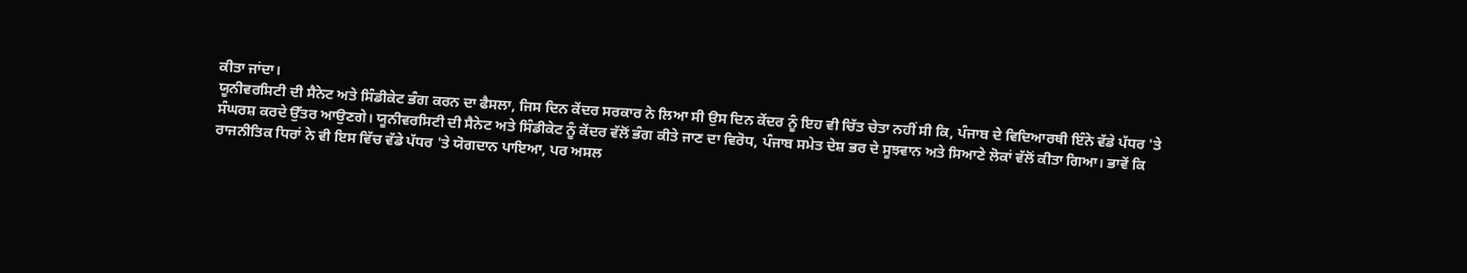ਕੀਤਾ ਜਾਂਦਾ।
ਯੂਨੀਵਰਸਿਟੀ ਦੀ ਸੈਨੇਟ ਅਤੇ ਸਿੰਡੀਕੇਟ ਭੰਗ ਕਰਨ ਦਾ ਫੈਸਲਾ, ਜਿਸ ਦਿਨ ਕੇਂਦਰ ਸਰਕਾਰ ਨੇ ਲਿਆ ਸੀ ਉਸ ਦਿਨ ਕੇਂਦਰ ਨੂੰ ਇਹ ਵੀ ਚਿੱਤ ਚੇਤਾ ਨਹੀਂ ਸੀ ਕਿ, ਪੰਜਾਬ ਦੇ ਵਿਦਿਆਰਥੀ ਇੰਨੇ ਵੱਡੇ ਪੱਧਰ 'ਤੇ ਸੰਘਰਸ਼ ਕਰਦੇ ਉੱਤਰ ਆਉਣਗੇ। ਯੂਨੀਵਰਸਿਟੀ ਦੀ ਸੈਨੇਟ ਅਤੇ ਸਿੰਡੀਕੇਟ ਨੂੰ ਕੇਂਦਰ ਵੱਲੋਂ ਭੰਗ ਕੀਤੇ ਜਾਣ ਦਾ ਵਿਰੋਧ, ਪੰਜਾਬ ਸਮੇਤ ਦੇਸ਼ ਭਰ ਦੇ ਸੂਝਵਾਨ ਅਤੇ ਸਿਆਣੇ ਲੋਕਾਂ ਵੱਲੋਂ ਕੀਤਾ ਗਿਆ। ਭਾਵੇਂ ਕਿ ਰਾਜਨੀਤਿਕ ਧਿਰਾਂ ਨੇ ਵੀ ਇਸ ਵਿੱਚ ਵੱਡੇ ਪੱਧਰ 'ਤੇ ਯੋਗਦਾਨ ਪਾਇਆ, ਪਰ ਅਸਲ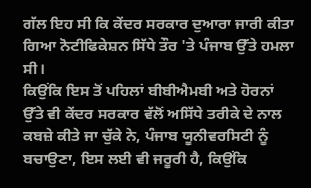ਗੱਲ ਇਹ ਸੀ ਕਿ ਕੇਂਦਰ ਸਰਕਾਰ ਦੁਆਰਾ ਜਾਰੀ ਕੀਤਾ ਗਿਆ ਨੋਟੀਫਿਕੇਸ਼ਨ ਸਿੱਧੇ ਤੌਰ 'ਤੇ ਪੰਜਾਬ ਉੱਤੇ ਹਮਲਾ ਸੀ।
ਕਿਉਂਕਿ ਇਸ ਤੋਂ ਪਹਿਲਾਂ ਬੀਬੀਐਮਬੀ ਅਤੇ ਹੋਰਨਾਂ ਉੱਤੇ ਵੀ ਕੇਂਦਰ ਸਰਕਾਰ ਵੱਲੋਂ ਅਸਿੱਧੇ ਤਰੀਕੇ ਦੇ ਨਾਲ ਕਬਜ਼ੇ ਕੀਤੇ ਜਾ ਚੁੱਕੇ ਨੇ, ਪੰਜਾਬ ਯੂਨੀਵਰਸਿਟੀ ਨੂੰ ਬਚਾਉਣਾ, ਇਸ ਲਈ ਵੀ ਜਰੂਰੀ ਹੈ, ਕਿਉਂਕਿ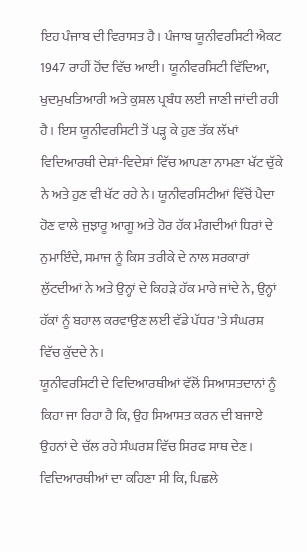ਇਹ ਪੰਜਾਬ ਦੀ ਵਿਰਾਸਤ ਹੈ। ਪੰਜਾਬ ਯੂਨੀਵਰਸਿਟੀ ਐਕਟ 1947 ਰਾਹੀਂ ਹੋਂਦ ਵਿੱਚ ਆਈ। ਯੂਨੀਵਰਸਿਟੀ ਵਿੱਦਿਆ, ਖੁਦਮੁਖਤਿਆਰੀ ਅਤੇ ਕੁਸ਼ਲ ਪ੍ਰਬੰਧ ਲਈ ਜਾਣੀ ਜਾਂਦੀ ਰਹੀ ਹੈ। ਇਸ ਯੂਨੀਵਰਸਿਟੀ ਤੋਂ ਪੜ੍ਹ ਕੇ ਹੁਣ ਤੱਕ ਲੱਖਾਂ ਵਿਦਿਆਰਥੀ ਦੇਸ਼ਾਂ-ਵਿਦੇਸ਼ਾਂ ਵਿੱਚ ਆਪਣਾ ਨਾਮਣਾ ਖੱਟ ਚੁੱਕੇ ਨੇ ਅਤੇ ਹੁਣ ਵੀ ਖੱਟ ਰਹੇ ਨੇ। ਯੂਨੀਵਰਸਿਟੀਆਂ ਵਿੱਚੋਂ ਪੈਦਾ ਹੋਣ ਵਾਲੇ ਜੁਝਾਰੂ ਆਗੂ ਅਤੇ ਹੋਰ ਹੱਕ ਮੰਗਦੀਆਂ ਧਿਰਾਂ ਦੇ ਨੁਮਾਇੰਦੇ, ਸਮਾਜ ਨੂੰ ਕਿਸ ਤਰੀਕੇ ਦੇ ਨਾਲ ਸਰਕਾਰਾਂ ਲੁੱਟਦੀਆਂ ਨੇ ਅਤੇ ਉਨ੍ਹਾਂ ਦੇ ਕਿਹੜੇ ਹੱਕ ਮਾਰੇ ਜਾਂਦੇ ਨੇ, ਉਨ੍ਹਾਂ ਹੱਕਾਂ ਨੂੰ ਬਹਾਲ ਕਰਵਾਉਣ ਲਈ ਵੱਡੇ ਪੱਧਰ 'ਤੇ ਸੰਘਰਸ਼ ਵਿੱਚ ਕੁੱਦਦੇ ਨੇ।
ਯੂਨੀਵਰਸਿਟੀ ਦੇ ਵਿਦਿਆਰਥੀਆਂ ਵੱਲੋਂ ਸਿਆਸਤਦਾਨਾਂ ਨੂੰ ਕਿਹਾ ਜਾ ਰਿਹਾ ਹੈ ਕਿ, ਉਹ ਸਿਆਸਤ ਕਰਨ ਦੀ ਬਜਾਏ ਉਹਨਾਂ ਦੇ ਚੱਲ ਰਹੇ ਸੰਘਰਸ਼ ਵਿੱਚ ਸਿਰਫ ਸਾਥ ਦੇਣ। ਵਿਦਿਆਰਥੀਆਂ ਦਾ ਕਹਿਣਾ ਸੀ ਕਿ, ਪਿਛਲੇ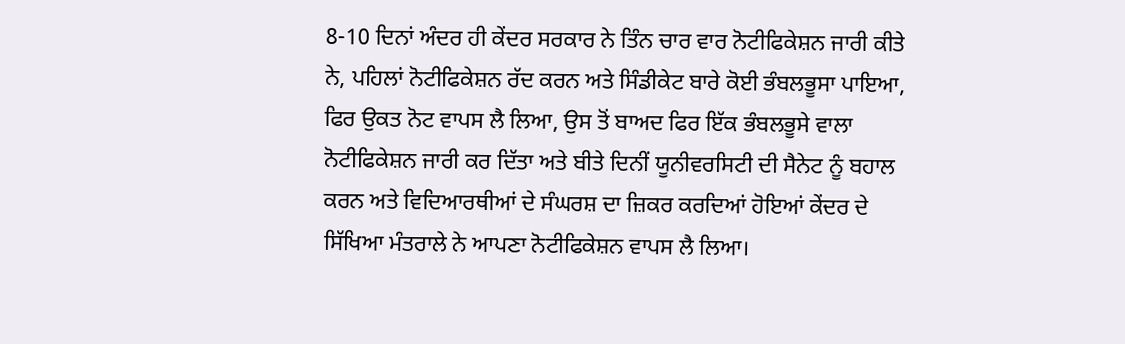8-10 ਦਿਨਾਂ ਅੰਦਰ ਹੀ ਕੇਂਦਰ ਸਰਕਾਰ ਨੇ ਤਿੰਨ ਚਾਰ ਵਾਰ ਨੋਟੀਫਿਕੇਸ਼ਨ ਜਾਰੀ ਕੀਤੇ ਨੇ, ਪਹਿਲਾਂ ਨੋਟੀਫਿਕੇਸ਼ਨ ਰੱਦ ਕਰਨ ਅਤੇ ਸਿੰਡੀਕੇਟ ਬਾਰੇ ਕੋਈ ਭੰਬਲਭੂਸਾ ਪਾਇਆ, ਫਿਰ ਉਕਤ ਨੋਟ ਵਾਪਸ ਲੈ ਲਿਆ, ਉਸ ਤੋਂ ਬਾਅਦ ਫਿਰ ਇੱਕ ਭੰਬਲਭੂਸੇ ਵਾਲਾ ਨੋਟੀਫਿਕੇਸ਼ਨ ਜਾਰੀ ਕਰ ਦਿੱਤਾ ਅਤੇ ਬੀਤੇ ਦਿਨੀਂ ਯੂਨੀਵਰਸਿਟੀ ਦੀ ਸੈਨੇਟ ਨੂੰ ਬਹਾਲ ਕਰਨ ਅਤੇ ਵਿਦਿਆਰਥੀਆਂ ਦੇ ਸੰਘਰਸ਼ ਦਾ ਜ਼ਿਕਰ ਕਰਦਿਆਂ ਹੋਇਆਂ ਕੇਂਦਰ ਦੇ ਸਿੱਖਿਆ ਮੰਤਰਾਲੇ ਨੇ ਆਪਣਾ ਨੋਟੀਫਿਕੇਸ਼ਨ ਵਾਪਸ ਲੈ ਲਿਆ।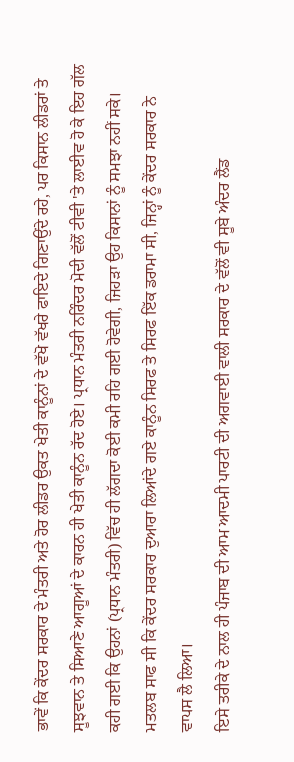ਭਾਵੇਂ ਕਿ ਕੇਂਦਰ ਸਰਕਾਰ ਦੇ ਮੰਤਰੀ ਅਤੇ ਹੋਰ ਲੀਡਰ ਉਕਤ ਖੇਤੀ ਕਾਨੂੰਨਾਂ ਦੇ ਵੱਖੋ ਵੱਖਰੇ ਫਾਇਦੇ ਗਿਣਾਉਂਦੇ ਰਹੇ, ਪਰ ਕਿਸਾਨ ਲੀਡਰਾਂ ਤੇ ਸੂਝਵਾਨ ਤੇ ਸਿਆਣੇ ਆਗੂਆਂ ਦੇ ਕਾਰਨ ਹੀ ਖੇਤੀ ਕਾਨੂੰਨ ਰੱਦ ਹੋਏ। ਪ੍ਰਧਾਨ ਮੰਤਰੀ ਨਰਿੰਦਰ ਮੋਦੀ ਵੱਲੋਂ ਟੀਵੀ 'ਤੇ ਲਾਈਵ ਹੋ ਕੇ ਇਹ ਗੱਲ ਕਹੀ ਗਈ ਕਿ ਉਹਨਾਂ (ਪ੍ਰਧਾਨ ਮੰਤਰੀ) ਵਿੱਚ ਹੀ ਲੱਗਦਾ ਕੋਈ ਕਮੀ ਰਹਿ ਗਈ ਹੋਵੇਗੀ, ਜਿਹੜਾ ਉਹ ਕਿਸਾਨਾਂ ਨੂੰ ਸਮਝਾ ਨਹੀਂ ਸਕੇ। ਮਤਲਬ ਸਾਫ ਸੀ ਕਿ ਕੇਂਦਰ ਸਰਕਾਰ ਦੁਆਰਾ ਲਿਆਂਦੇ ਗਏ ਕਾਨੂੰਨ ਸਿਰਫ ਤੇ ਸਿਰਫ ਇੱਕ ਡਰਾਮਾ ਸੀ, ਜਿਨ੍ਹਾਂ ਨੂੰ ਕੇਂਦਰ ਸਰਕਾਰ ਨੇ ਵਾਪਸ ਲੈ ਲਿਆ।
ਇਸੇ ਤਰੀਕੇ ਦੇ ਨਾਲ ਹੀ ਪੰਜਾਬ ਦੀ ਆਮ ਆਦਮੀ ਪਾਰਟੀ ਦੀ ਅਗਵਾਈ ਵਾਲੀ ਸਰਕਾਰ ਦੇ ਵੱਲੋਂ ਵੀ ਸੂਬੇ ਅੰਦਰ ਲੈਂਡ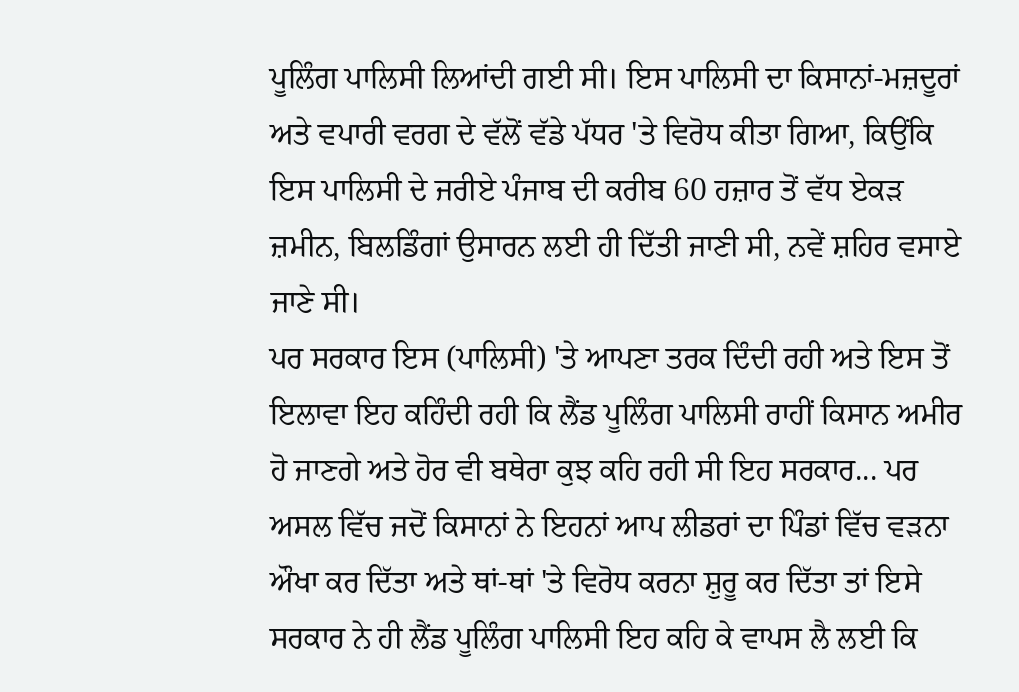ਪੂਲਿੰਗ ਪਾਲਿਸੀ ਲਿਆਂਦੀ ਗਈ ਸੀ। ਇਸ ਪਾਲਿਸੀ ਦਾ ਕਿਸਾਨਾਂ-ਮਜ਼ਦੂਰਾਂ ਅਤੇ ਵਪਾਰੀ ਵਰਗ ਦੇ ਵੱਲੋਂ ਵੱਡੇ ਪੱਧਰ 'ਤੇ ਵਿਰੋਧ ਕੀਤਾ ਗਿਆ, ਕਿਉਂਕਿ ਇਸ ਪਾਲਿਸੀ ਦੇ ਜਰੀਏ ਪੰਜਾਬ ਦੀ ਕਰੀਬ 60 ਹਜ਼ਾਰ ਤੋਂ ਵੱਧ ਏਕੜ ਜ਼ਮੀਨ, ਬਿਲਡਿੰਗਾਂ ਉਸਾਰਨ ਲਈ ਹੀ ਦਿੱਤੀ ਜਾਣੀ ਸੀ, ਨਵੇਂ ਸ਼ਹਿਰ ਵਸਾਏ ਜਾਣੇ ਸੀ।
ਪਰ ਸਰਕਾਰ ਇਸ (ਪਾਲਿਸੀ) 'ਤੇ ਆਪਣਾ ਤਰਕ ਦਿੰਦੀ ਰਹੀ ਅਤੇ ਇਸ ਤੋਂ ਇਲਾਵਾ ਇਹ ਕਹਿੰਦੀ ਰਹੀ ਕਿ ਲੈਂਡ ਪੂਲਿੰਗ ਪਾਲਿਸੀ ਰਾਹੀਂ ਕਿਸਾਨ ਅਮੀਰ ਹੋ ਜਾਣਗੇ ਅਤੇ ਹੋਰ ਵੀ ਬਥੇਰਾ ਕੁਝ ਕਹਿ ਰਹੀ ਸੀ ਇਹ ਸਰਕਾਰ... ਪਰ ਅਸਲ ਵਿੱਚ ਜਦੋਂ ਕਿਸਾਨਾਂ ਨੇ ਇਹਨਾਂ ਆਪ ਲੀਡਰਾਂ ਦਾ ਪਿੰਡਾਂ ਵਿੱਚ ਵੜਨਾ ਔਖਾ ਕਰ ਦਿੱਤਾ ਅਤੇ ਥਾਂ-ਥਾਂ 'ਤੇ ਵਿਰੋਧ ਕਰਨਾ ਸ਼ੁਰੂ ਕਰ ਦਿੱਤਾ ਤਾਂ ਇਸੇ ਸਰਕਾਰ ਨੇ ਹੀ ਲੈਂਡ ਪੂਲਿੰਗ ਪਾਲਿਸੀ ਇਹ ਕਹਿ ਕੇ ਵਾਪਸ ਲੈ ਲਈ ਕਿ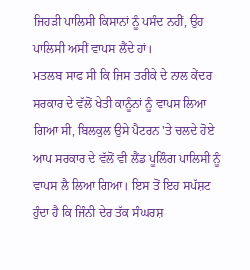ਜਿਹੜੀ ਪਾਲਿਸੀ ਕਿਸਾਨਾਂ ਨੂੰ ਪਸੰਦ ਨਹੀਂ, ਉਹ ਪਾਲਿਸੀ ਅਸੀਂ ਵਾਪਸ ਲੈਂਦੇ ਹਾਂ।
ਮਤਲਬ ਸਾਫ ਸੀ ਕਿ ਜਿਸ ਤਰੀਕੇ ਦੇ ਨਾਲ ਕੇਂਦਰ ਸਰਕਾਰ ਦੇ ਵੱਲੋਂ ਖੇਤੀ ਕਾਨੂੰਨਾਂ ਨੂੰ ਵਾਪਸ ਲਿਆ ਗਿਆ ਸੀ, ਬਿਲਕੁਲ ਉਸੇ ਪੈਟਰਨ 'ਤੇ ਚਲਦੇ ਹੋਏ ਆਪ ਸਰਕਾਰ ਦੇ ਵੱਲੋਂ ਵੀ ਲੈਂਡ ਪੂਲਿੰਗ ਪਾਲਿਸੀ ਨੂੰ ਵਾਪਸ ਲੈ ਲਿਆ ਗਿਆ। ਇਸ ਤੋਂ ਇਹ ਸਪੱਸ਼ਟ ਹੁੰਦਾ ਹੈ ਕਿ ਜਿੰਨੀ ਦੇਰ ਤੱਕ ਸੰਘਰਸ਼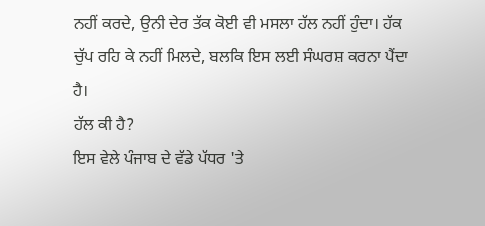ਨਹੀਂ ਕਰਦੇ, ਉਨੀ ਦੇਰ ਤੱਕ ਕੋਈ ਵੀ ਮਸਲਾ ਹੱਲ ਨਹੀਂ ਹੁੰਦਾ। ਹੱਕ ਚੁੱਪ ਰਹਿ ਕੇ ਨਹੀਂ ਮਿਲਦੇ, ਬਲਕਿ ਇਸ ਲਈ ਸੰਘਰਸ਼ ਕਰਨਾ ਪੈਂਦਾ ਹੈ।
ਹੱਲ ਕੀ ਹੈ?
ਇਸ ਵੇਲੇ ਪੰਜਾਬ ਦੇ ਵੱਡੇ ਪੱਧਰ 'ਤੇ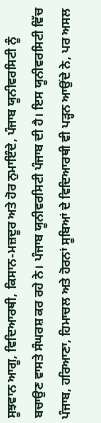ਸੂਝਵਾਨ ਆਗੂ, ਵਿਦਿਆਰਥੀ, ਕਿਸਾਨ-ਮਜ਼ਦੂਰ ਅਤੇ ਹੋਰ ਨੁਮਾਇੰਦੇ, ਪੰਜਾਬ ਯੂਨੀਵਰਸਿਟੀ ਨੂੰ ਬਚਾਉਣ ਵਾਸਤੇ ਸੰਘਰਸ਼ ਕਰ ਰਹੇ ਨੇ। ਪੰਜਾਬ ਯੂਨੀਵਰਸਿਟੀ ਪੰਜਾਬ ਦੀ ਹੈ। ਇਸ ਯੂਨੀਵਰਸਿਟੀ ਵਿੱਚ ਪੰਜਾਬ, ਹਰਿਆਣਾ, ਹਿਮਾਚਲ ਅਤੇ ਹੋਰਨਾਂ ਸੂਬਿਆਂ ਦੇ ਵਿਦਿਆਰਥੀ ਵੀ ਪੜ੍ਹਨ ਆਉਂਦੇ ਨੇ, ਪਰ ਅਸਲ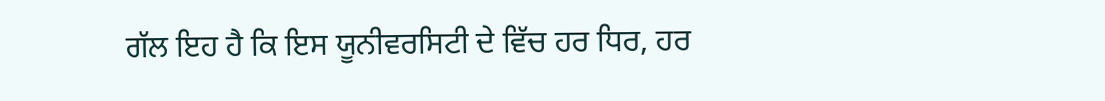ਗੱਲ ਇਹ ਹੈ ਕਿ ਇਸ ਯੂਨੀਵਰਸਿਟੀ ਦੇ ਵਿੱਚ ਹਰ ਧਿਰ, ਹਰ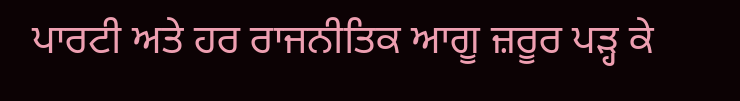ਪਾਰਟੀ ਅਤੇ ਹਰ ਰਾਜਨੀਤਿਕ ਆਗੂ ਜ਼ਰੂਰ ਪੜ੍ਹ ਕੇ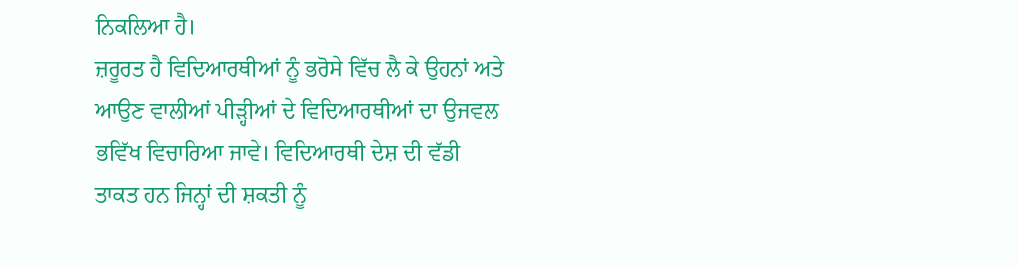ਨਿਕਲਿਆ ਹੈ।
ਜ਼ਰੂਰਤ ਹੈ ਵਿਦਿਆਰਥੀਆਂ ਨੂੰ ਭਰੋਸੇ ਵਿੱਚ ਲੈ ਕੇ ਉਹਨਾਂ ਅਤੇ ਆਉਣ ਵਾਲੀਆਂ ਪੀੜ੍ਹੀਆਂ ਦੇ ਵਿਦਿਆਰਥੀਆਂ ਦਾ ਉਜਵਲ ਭਵਿੱਖ ਵਿਚਾਰਿਆ ਜਾਵੇ। ਵਿਦਿਆਰਥੀ ਦੇਸ਼ ਦੀ ਵੱਡੀ ਤਾਕਤ ਹਨ ਜਿਨ੍ਹਾਂ ਦੀ ਸ਼ਕਤੀ ਨੂੰ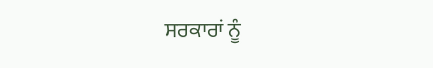ਸਰਕਾਰਾਂ ਨੂੰ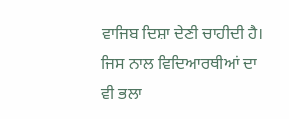ਵਾਜਿਬ ਦਿਸ਼ਾ ਦੇਣੀ ਚਾਹੀਦੀ ਹੈ। ਜਿਸ ਨਾਲ ਵਿਦਿਆਰਥੀਆਂ ਦਾ ਵੀ ਭਲਾ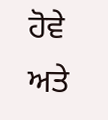ਹੋਵੇ ਅਤੇ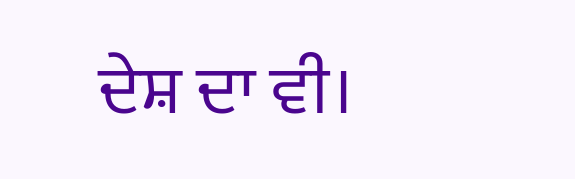ਦੇਸ਼ ਦਾ ਵੀ।